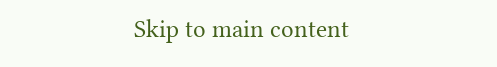Skip to main content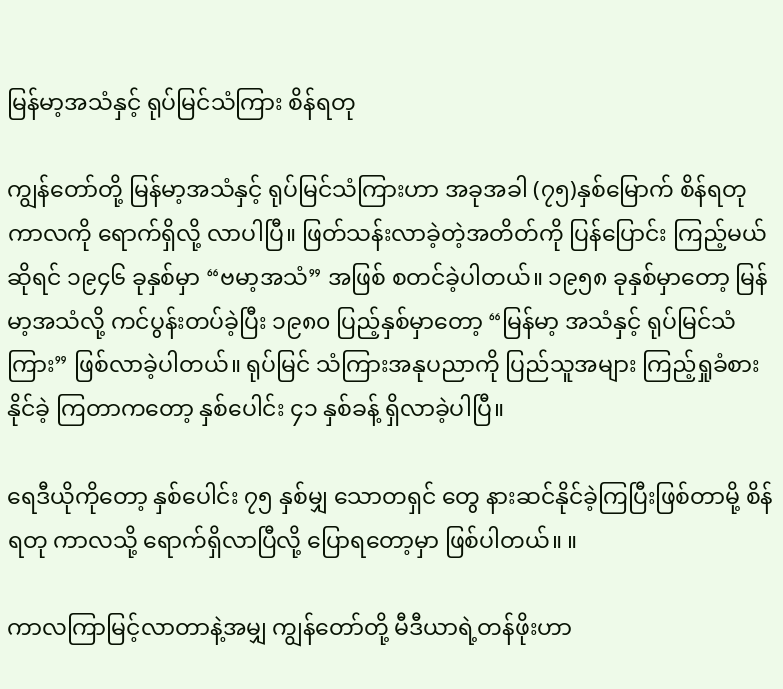မြန်မာ့အသံနှင့် ရုပ်မြင်သံကြား စိန်ရတု

ကျွန်တော်တို့ မြန်မာ့အသံနှင့် ရုပ်မြင်သံကြားဟာ အခုအခါ (၇၅)နှစ်မြောက် စိန်ရတုကာလကို ရောက်ရှိလို့ လာပါပြီ။ ဖြတ်သန်းလာခဲ့တဲ့အတိတ်ကို ပြန်ပြောင်း ကြည့်မယ်ဆိုရင် ၁၉၄၆ ခုနှစ်မှာ “ဗမာ့အသံ” အဖြစ် စတင်ခဲ့ပါတယ်။ ၁၉၅၈ ခုနှစ်မှာတော့ မြန်မာ့အသံလို့ ကင်ပွန်းတပ်ခဲ့ပြီး ၁၉၈၀ ပြည့်နှစ်မှာတော့ “မြန်မာ့ အသံနှင့် ရုပ်မြင်သံကြား” ဖြစ်လာခဲ့ပါတယ်။ ရုပ်မြင် သံကြားအနုပညာကို ပြည်သူအများ ကြည့်ရှုခံစားနိုင်ခဲ့ ကြတာကတော့ နှစ်ပေါင်း ၄၁ နှစ်ခန့် ရှိလာခဲ့ပါပြီ။

ရေဒီယိုကိုတော့ နှစ်ပေါင်း ၇၅ နှစ်မျှ သောတရှင် တွေ နားဆင်နိုင်ခဲ့ကြပြီးဖြစ်တာမို့ စိန်ရတု ကာလသို့ ရောက်ရှိလာပြီလို့ ပြောရတော့မှာ ဖြစ်ပါတယ်။ ။

ကာလကြာမြင့်လာတာနဲ့အမျှ ကျွန်တော်တို့ မီဒီယာရဲ့တန်ဖိုးဟာ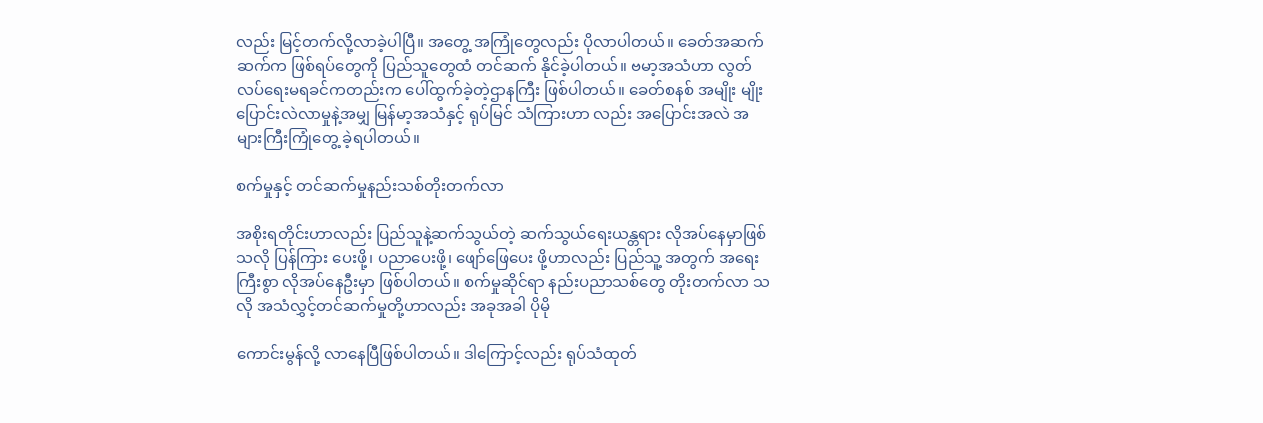လည်း မြင့်တက်လို့လာခဲ့ပါပြီ။ အတွေ့ အကြုံတွေလည်း ပိုလာပါတယ်။ ခေတ်အဆက် ဆက်က ဖြစ်ရပ်တွေကို ပြည်သူတွေထံ တင်ဆက် နိုင်ခဲ့ပါတယ်။ ဗမာ့အသံဟာ လွတ်လပ်ရေးမရခင်ကတည်းက ပေါ်ထွက်ခဲ့တဲ့ဌာနကြီး ဖြစ်ပါတယ်။ ခေတ်စနစ် အမျိုး မျိုးပြောင်းလဲလာမှုနဲ့အမျှ မြန်မာ့အသံနှင့် ရုပ်မြင် သံကြားဟာ လည်း အပြောင်းအလဲ အများကြီးကြုံတွေ့ ခဲ့ရပါတယ်။

စက်မှုနှင့် တင်ဆက်မှုနည်းသစ်တိုးတက်လာ

အစိုးရတိုင်းဟာလည်း ပြည်သူနဲ့ဆက်သွယ်တဲ့ ဆက်သွယ်ရေးယန္တရား လိုအပ်နေမှာဖြစ်သလို ပြန်ကြား ပေးဖို့၊ ပညာပေးဖို့၊ ဖျော်ဖြေပေး ဖို့ဟာလည်း ပြည်သူ့ အတွက် အရေးကြီးစွာ လိုအပ်နေဦးမှာ ဖြစ်ပါတယ်။ စက်မှုဆိုင်ရာ နည်းပညာသစ်တွေ တိုးတက်လာ သလို အသံလွှင့်တင်ဆက်မှုတို့ဟာလည်း အခုအခါ ပိုမို

ကောင်းမွန်လို့ လာနေပြီဖြစ်ပါတယ်။ ဒါကြောင့်လည်း ရုပ်သံထုတ်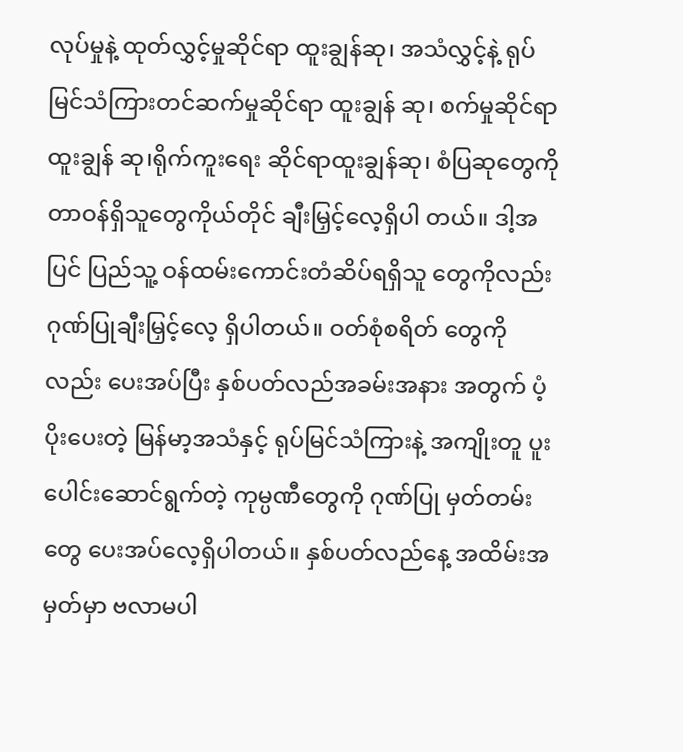လုပ်မှုနဲ့ ထုတ်လွှင့်မှုဆိုင်ရာ ထူးချွန်ဆု၊ အသံလွှင့်နဲ့ ရုပ်မြင်သံကြားတင်ဆက်မှုဆိုင်ရာ ထူးချွန် ဆု၊ စက်မှုဆိုင်ရာထူးချွန် ဆု၊ရိုက်ကူးရေး ဆိုင်ရာထူးချွန်ဆု၊ စံပြဆုတွေကို တာဝန်ရှိသူတွေကိုယ်တိုင် ချီးမြှင့်လေ့ရှိပါ တယ်။ ဒါ့အပြင် ပြည်သူ့ ဝန်ထမ်းကောင်းတံဆိပ်ရရှိသူ တွေကိုလည်း ဂုဏ်ပြုချီးမြှင့်လေ့ ရှိပါတယ်။ ဝတ်စုံစရိတ် တွေကိုလည်း ပေးအပ်ပြီး နှစ်ပတ်လည်အခမ်းအနား အတွက် ပံ့ပိုးပေးတဲ့ မြန်မာ့အသံနှင့် ရုပ်မြင်သံကြားနဲ့ အကျိုးတူ ပူးပေါင်းဆောင်ရွက်တဲ့ ကုမ္ပဏီတွေကို ဂုဏ်ပြု မှတ်တမ်းတွေ ပေးအပ်လေ့ရှိပါတယ်။ နှစ်ပတ်လည်နေ့ အထိမ်းအမှတ်မှာ ဗလာမပါ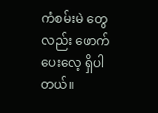ကံစမ်းမဲ တွေလည်း ဖောက်ပေးလေ့ ရှိပါတယ်။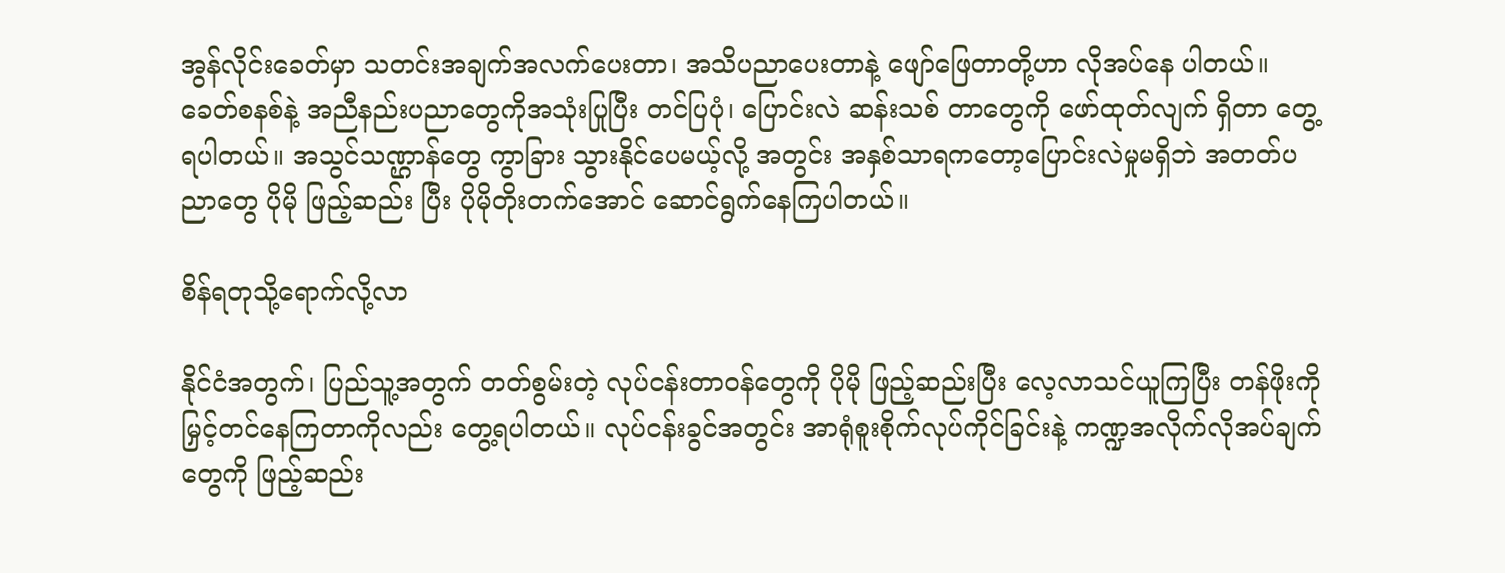အွန်လိုင်းခေတ်မှာ သတင်းအချက်အလက်ပေးတာ၊ အသိပညာပေးတာနဲ့ ဖျော်ဖြေတာတို့ဟာ လိုအပ်နေ ပါတယ်။ ခေတ်စနစ်နဲ့ အညီနည်းပညာတွေကိုအသုံးပြုပြီး တင်ပြပုံ၊ ပြောင်းလဲ ဆန်းသစ် တာတွေကို ဖော်ထုတ်လျက် ရှိတာ တွေ့ရပါတယ်။ အသွင်သဏ္ဌာန်တွေ ကွာခြား သွားနိုင်ပေမယ့်လို့ အတွင်း အနှစ်သာရကတော့ပြောင်းလဲမှုမရှိဘဲ အတတ်ပညာတွေ ပိုမို ဖြည့်ဆည်း ပြီး ပိုမိုတိုးတက်အောင် ဆောင်ရွက်နေကြပါတယ်။

စိန်ရတုသို့ရောက်လို့လာ

နိုင်ငံအတွက်၊ ပြည်သူ့အတွက် တတ်စွမ်းတဲ့ လုပ်ငန်းတာဝန်တွေကို ပိုမို ဖြည့်ဆည်းပြီး လေ့လာသင်ယူကြပြီး တန်ဖိုးကို မြှင့်တင်နေကြတာကိုလည်း တွေ့ရပါတယ်။ လုပ်ငန်းခွင်အတွင်း အာရုံစူးစိုက်လုပ်ကိုင်ခြင်းနဲ့ ကဏ္ဍအလိုက်လိုအပ်ချက်တွေကို ဖြည့်ဆည်း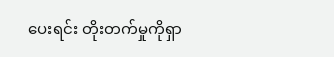ပေးရင်း တိုးတက်မှုကိုရှာ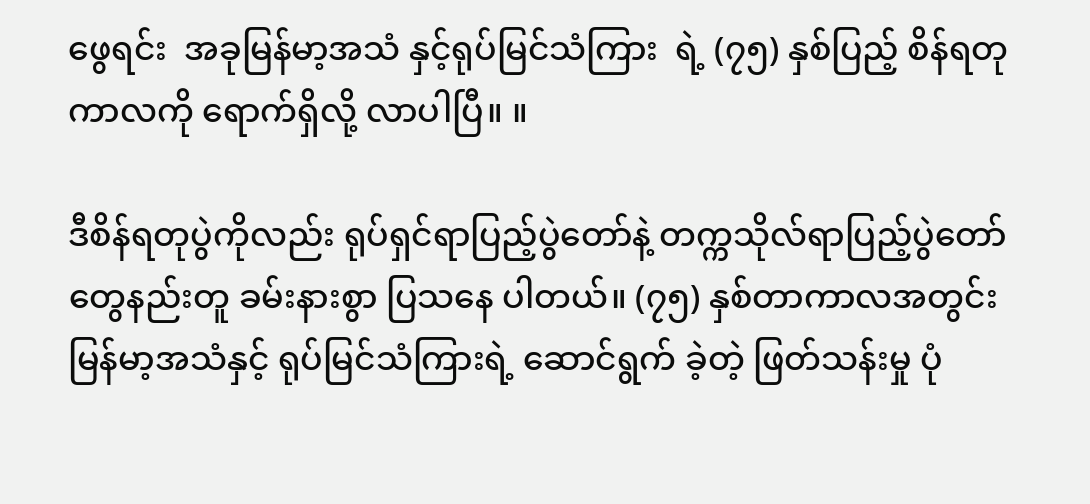ဖွေရင်း  အခုမြန်မာ့အသံ နှင့်ရုပ်မြင်သံကြား  ရဲ့ (၇၅) နှစ်ပြည့် စိန်ရတုကာလကို ရောက်ရှိလို့ လာပါပြီ။ ။

ဒီစိန်ရတုပွဲကိုလည်း ရုပ်ရှင်ရာပြည့်ပွဲတော်နဲ့ တက္ကသိုလ်ရာပြည့်ပွဲတော်တွေနည်းတူ ခမ်းနားစွာ ပြသနေ ပါတယ်။ (၇၅) နှစ်တာကာလအတွင်း မြန်မာ့အသံနှင့် ရုပ်မြင်သံကြားရဲ့ ဆောင်ရွက် ခဲ့တဲ့ ဖြတ်သန်းမှု ပုံ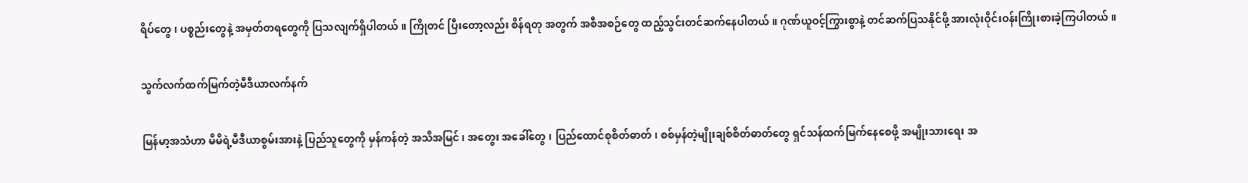ရိပ်တွေ၊ ပစ္စည်းတွေနဲ့ အမှတ်တရတွေကို ပြသလျက်ရှိပါတယ်။ ကြိုတင် ပြီးတော့လည်း စိန်ရတု အတွက် အစီအစဉ်တွေ ထည့်သွင်းတင်ဆက်နေပါတယ်။ ဂုဏ်ယူဝင့်ကြွားစွာနဲ့ တင်ဆက်ပြသနိုင်ဖို့ အားလုံးဝိုင်းဝန်းကြိုးစားခဲ့ကြပါတယ်။

သွက်လက်ထက်မြက်တဲ့မီဒီယာလက်နက်

မြန်မာ့အသံဟာ မိမိရဲ့မီဒီယာစွမ်းအားနဲ့ ပြည်သူတွေကို မှန်ကန်တဲ့ အသိအမြင်၊ အတွေး အခေါ်တွေ၊ ပြည်ထောင်စုစိတ်ဓာတ်၊ စစ်မှန်တဲ့မျိုးချစ်စိတ်ဓာတ်တွေ ရှင်သန်ထက်မြက်နေစေဖို့ အမျိုးသားရေး အ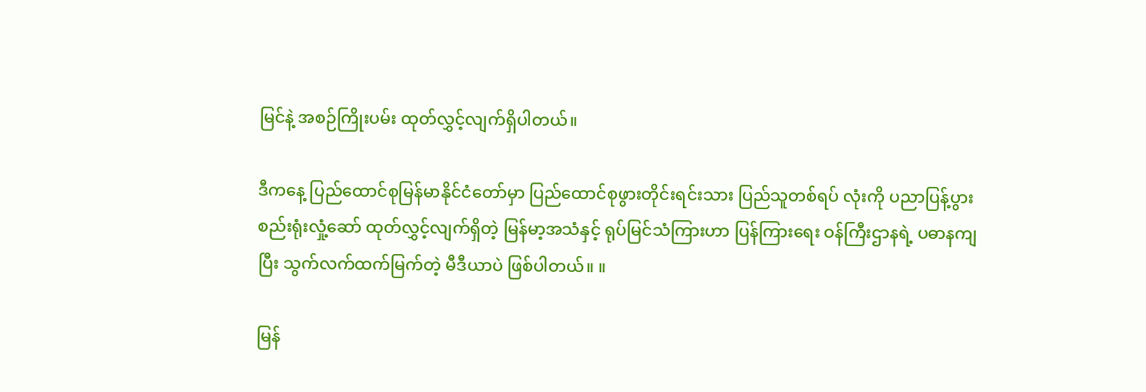မြင်နဲ့ အစဉ်ကြိုးပမ်း ထုတ်လွှင့်လျက်ရှိပါတယ်။

ဒီကနေ့ ပြည်ထောင်စုမြန်မာနိုင်ငံတော်မှာ ပြည်ထောင်စုဖွားတိုင်းရင်းသား ပြည်သူတစ်ရပ် လုံးကို ပညာပြန့်ပွားစည်းရုံးလှုံ့ဆော် ထုတ်လွှင့်လျက်ရှိတဲ့ မြန်မာ့အသံနှင့် ရုပ်မြင်သံကြားဟာ ပြန်ကြားရေး ဝန်ကြီးဌာနရဲ့ ပဓာနကျပြီး သွက်လက်ထက်မြက်တဲ့ မီဒီယာပဲ ဖြစ်ပါတယ်။ ။

မြန်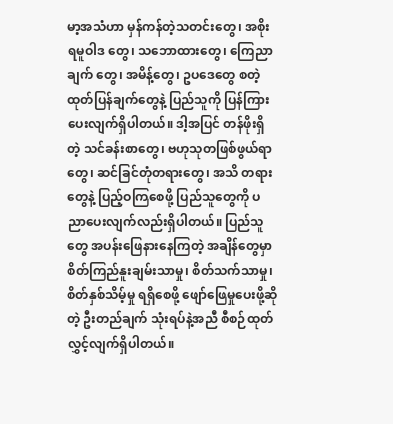မာ့အသံဟာ မှန်ကန်တဲ့သတင်းတွေ၊ အစိုးရမူဝါဒ တွေ၊ သဘောထားတွေ၊ ကြေညာချက် တွေ၊ အမိန့်တွေ၊ ဥပဒေတွေ စတဲ့ထုတ်ပြန်ချက်တွေနဲ့ ပြည်သူကို ပြန်ကြား ပေးလျက်ရှိပါတယ်။ ဒါ့အပြင် တန်ဖိုးရှိတဲ့ သင်ခန်းစာတွေ၊ ဗဟုသုတဖြစ်ဖွယ်ရာတွေ၊ ဆင်ခြင်တုံတရားတွေ၊ အသိ တရားတွေနဲ့ ပြည့်ဝကြစေဖို့ ပြည်သူတွေကို ပညာပေးလျက်လည်းရှိပါတယ်။ ပြည်သူတွေ အပန်းဖြေနားနေကြတဲ့ အချိန်တွေမှာ စိတ်ကြည်နူးချမ်းသာမှု၊ စိတ်သက်သာမှု၊ စိတ်နှစ်သိမ့်မှု ရရှိစေဖို့ ဖျော်ဖြေမှုပေးဖို့ဆိုတဲ့ ဦးတည်ချက် သုံးရပ်နဲ့အညီ စီစဉ်ထုတ်လွှင့်လျက်ရှိပါတယ်။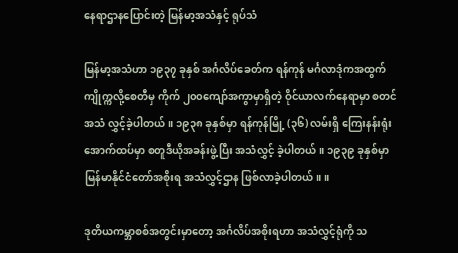နေရာဌာနပြောင်းတဲ့ မြန်မာ့အသံနှင့် ရုပ်သံ

မြန်မာ့အသံဟာ ၁၉၃၇ ခုနှစ် အင်္ဂလိပ်ခေတ်က ရန်ကုန် မင်္ဂလာဒုံကအထွက် ကျိုက္ကလို့စေတီမှ ကိုက် ၂၀၀ကျော်အကွာမှာရှိတဲ့ ဝိုင်ယာလက်နေရာမှာ စတင်အသံ လွှင့်ခဲ့ပါတယ်။ ၁၉၃၈ ခုနှစ်မှာ ရန်ကုန်မြို့ (၃၆) လမ်းရှိ ကြေးနန်းရုံးအောက်ထပ်မှာ စတူဒီယိုအခန်းဖွဲ့ပြီး အသံလွှင့် ခဲ့ပါတယ်။ ၁၉၃၉ ခုနှစ်မှာ မြန်မာနိုင်ငံတော်အစိုးရ အသံလွှင့်ဌာန ဖြစ်လာခဲ့ပါတယ်။ ။

ဒုတိယကမ္ဘာစစ်အတွင်းမှာတော့ အင်္ဂလိပ်အစိုးရဟာ အသံလွှင့်ရုံကို သ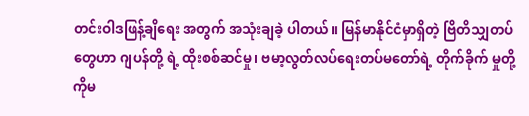တင်းဝါဒဖြန့်ချိရေး အတွက် အသုံးချခဲ့ ပါတယ်။ မြန်မာနိုင်ငံမှာရှိတဲ့ ဗြိတိသျှတပ်တွေဟာ ဂျပန်တို့ ရဲ့ ထိုးစစ်ဆင်မှု၊ ဗမာ့လွတ်လပ်ရေးတပ်မတော်ရဲ့ တိုက်ခိုက် မှုတို့ကိုမ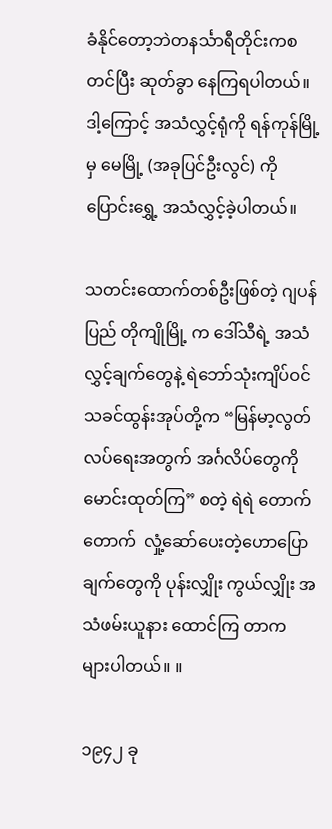ခံနိုင်တော့ဘဲတနင်္သာရီတိုင်းကစတင်ပြီး ဆုတ်ခွာ နေကြရပါတယ်။ ဒါ့ကြောင့် အသံလွှင့်ရုံကို ရန်ကုန်မြို့မှ မေမြို့ (အခုပြင်ဦးလွင်) ကို ပြောင်းရွှေ့ အသံလွှင့်ခဲ့ပါတယ်။

သတင်းထောက်တစ်ဦးဖြစ်တဲ့ ဂျပန်ပြည် တိုကျိုမြို့ က ဒေါ်သီရဲ့ အသံလွှင့်ချက်တွေနဲ့ ရဲဘော်သုံးကျိပ်ဝင် သခင်ထွန်းအုပ်တို့က “မြန်မာ့လွတ်လပ်ရေးအတွက် အင်္ဂလိပ်တွေကို မောင်းထုတ်ကြ” စတဲ့ ရဲရဲ တောက်တောက်  လှုံ့ဆော်ပေးတဲ့ဟောပြောချက်တွေကို ပုန်းလျှိုး ကွယ်လျှိုး အသံဖမ်းယူနား ထောင်ကြ တာက များပါတယ်။ ။

၁၉၄၂ ခု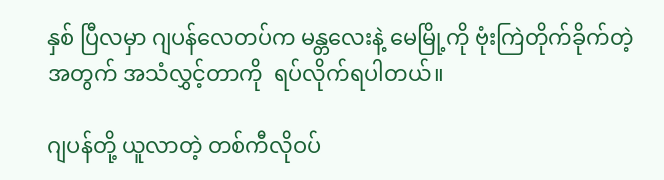နှစ် ပြီလမှာ ဂျပန်လေတပ်က မန္တလေးနဲ့ မေမြို့ကို ဗုံးကြဲတိုက်ခိုက်တဲ့အတွက် အသံလွှင့်တာကို  ရပ်လိုက်ရပါတယ်။

ဂျပန်တို့ ယူလာတဲ့ တစ်ကီလိုဝပ်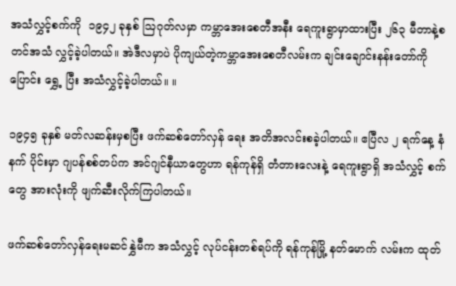အသံလွှင့်စက်ကို  ၁၉၄၂ ခုနှစ် ဩဂုတ်လမှာ ကမ္ဘာအေးစေတီအနီး ရေကူးရွာမှာထားပြီး ၂၆၃ မီတာနဲ့စတင်အသံ လွှင့်ခဲ့ပါတယ်။ အဲဒီလမှာပဲ ပိုကျယ်တဲ့ကမ္ဘာအေးစေတီလမ်းက ချင်းချောင်းနန်းတော်ကို ပြောင်း ရွှေ့ ပြီး အသံလွှင့်ခဲ့ပါတယ်။ ။

၁၉၄၅ ခုနှစ် မတ်လဆန်းမှစပြီး ဖက်ဆစ်တော်လှန် ရေး အတိအလင်းစခဲ့ပါတယ်။ ဧပြီလ ၂ ရက်နေ့ နံနက် ပိုင်းမှာ ဂျပန်စစ်တပ်က အင်ဂျင်နီယာတွေဟာ ရန်ကုန်ရှိ တံတားလေးနဲ့ ရေကူးရွာရှိ အသံလွှင့် စက်တွေ အားလုံးကို ဖျက်ဆီးလိုက်ကြပါတယ်။

ဖက်ဆစ်တော်လှန်ရေးမဆင်နွှဲမီက အသံလွှင့် လုပ်ငန်းတစ်ရပ်ကို ရန်ကုန်မြို့ နတ်မောက် လမ်းက ထုတ်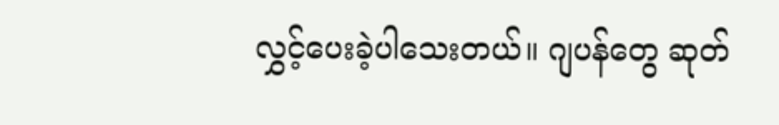လွှင့်ပေးခဲ့ပါသေးတယ်။ ဂျပန်တွေ ဆုတ်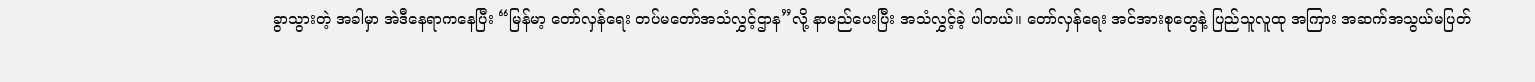ခွာသွားတဲ့ အခါမှာ အဲဒီနေရာကနေပြီး “မြန်မာ့ တော်လှန်ရေး တပ်မတော်အသံလွှင့်ဌာန”လို့ နာမည်ပေးပြီး အသံလွှင့်ခဲ့ ပါတယ်။ တော်လှန်ရေး အင်အားစုတွေနဲ့ ပြည်သူလူထု အကြား အဆက်အသွယ်မပြတ်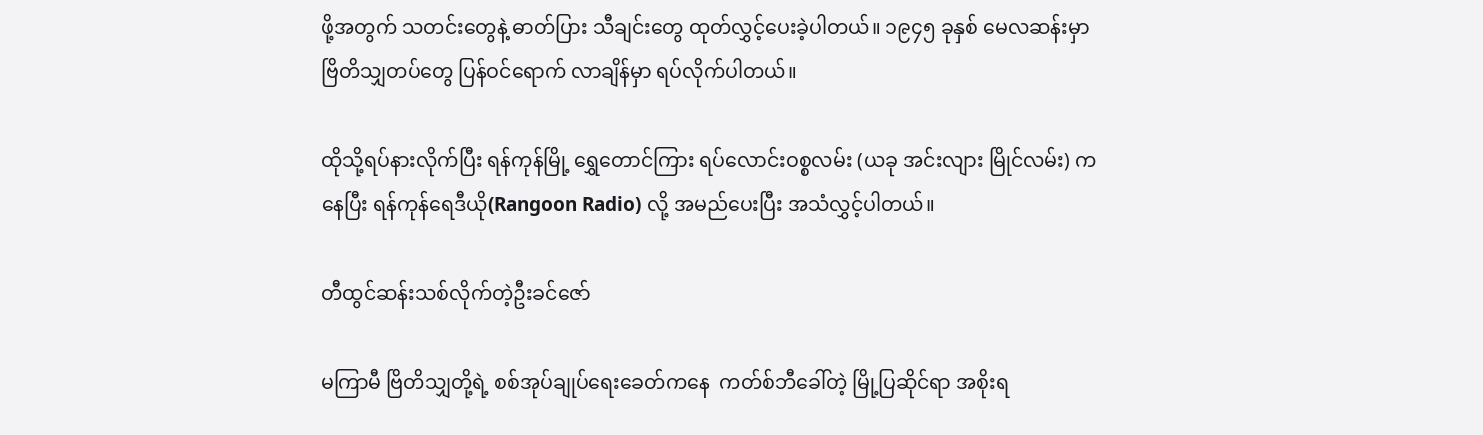ဖို့အတွက် သတင်းတွေနဲ့ ဓာတ်ပြား သီချင်းတွေ ထုတ်လွှင့်ပေးခဲ့ပါတယ်။ ၁၉၄၅ ခုနှစ် မေလဆန်းမှာ ဗြိတိသျှတပ်တွေ ပြန်ဝင်ရောက် လာချိန်မှာ ရပ်လိုက်ပါတယ်။

ထိုသို့ရပ်နားလိုက်ပြီး ရန်ကုန်မြို့ ရွှေတောင်ကြား ရပ်လောင်းဝစ္စလမ်း (ယခု အင်းလျား မြိုင်လမ်း) ကနေပြီး ရန်ကုန်ရေဒီယို(Rangoon Radio) လို့ အမည်ပေးပြီး အသံလွှင့်ပါတယ်။

တီထွင်ဆန်းသစ်လိုက်တဲ့ဦးခင်ဇော်

မကြာမီ ဗြိတိသျှတို့ရဲ့ စစ်အုပ်ချုပ်ရေးခေတ်ကနေ  ကတ်စ်ဘီခေါ်တဲ့ မြို့ပြဆိုင်ရာ အစိုးရ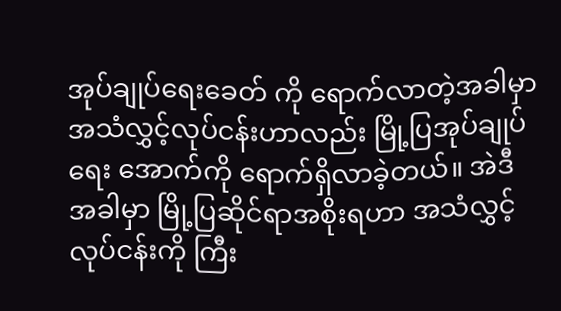အုပ်ချုပ်ရေးခေတ် ကို ရောက်လာတဲ့အခါမှာ အသံလွှင့်လုပ်ငန်းဟာလည်း မြို့ပြအုပ်ချုပ်ရေး အောက်ကို ရောက်ရှိလာခဲ့တယ်။ အဲဒီ အခါမှာ မြို့ပြဆိုင်ရာအစိုးရဟာ အသံလွှင့်လုပ်ငန်းကို ကြီး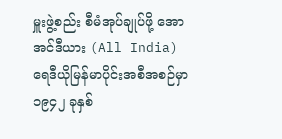မှူးဖွဲ့စည်း စီမံအုပ်ချုပ်ဖို့ အောအင်ဒီယား (All India)ရေဒီယိုမြန်မာပိုင်းအစီအစဉ်မှာ ၁၉၄၂ ခုနှစ်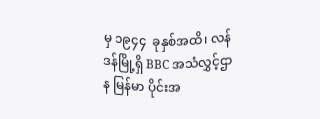မှ ၁၉၄၄  ခုနှစ်အထိ၊ လန်ဒန်မြို့ရှိ BBC အသံလွှင့်ဌာန မြန်မာ ပိုင်းအ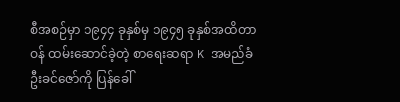စီအစဉ်မှာ ၁၉၄၄ ခုနှစ်မှ ၁၉၄၅ ခုနှစ်အထိတာဝန် ထမ်းဆောင်ခဲ့တဲ့ စာရေးဆရာ K အမည်ခံ ဦးခင်ဇော်ကို ပြန်ခေါ်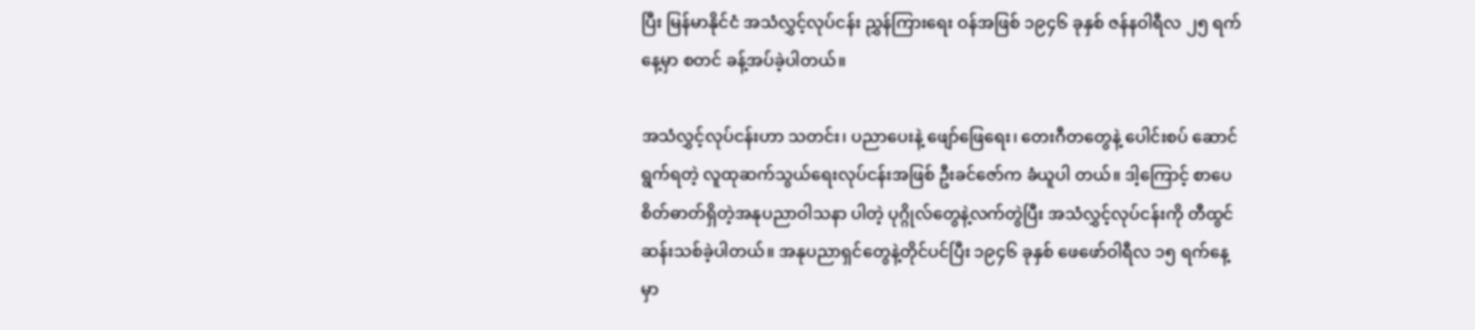ပြီး မြန်မာနိုင်ငံ အသံလွှင့်လုပ်ငန်း ညွှန်ကြားရေး ဝန်အဖြစ် ၁၉၄၆ ခုနှစ် ဇန်နဝါရီလ ၂၅ ရက်နေ့မှာ စတင် ခန့်အပ်ခဲ့ပါတယ်။

အသံလွှင့်လုပ်ငန်းဟာ သတင်း၊ ပညာပေးနဲ့ ဖျော်ဖြေရေး၊ တေးဂီတတွေနဲ့ ပေါင်းစပ် ဆောင်ရွက်ရတဲ့ လူထုဆက်သွယ်ရေးလုပ်ငန်းအဖြစ် ဦးခင်ဇော်က ခံယူပါ တယ်။ ဒါ့ကြောင့် စာပေစိတ်ဓာတ်ရှိတဲ့အနုပညာဝါသနာ ပါတဲ့ ပုဂ္ဂိုလ်တွေနဲ့လက်တွဲပြီး အသံလွှင့်လုပ်ငန်းကို တီထွင်ဆန်းသစ်ခဲ့ပါတယ်။ အနုပညာရှင်တွေနဲ့တိုင်ပင်ပြီး ၁၉၄၆ ခုနှစ် ဖေဖော်ဝါရီလ ၁၅ ရက်နေ့မှာ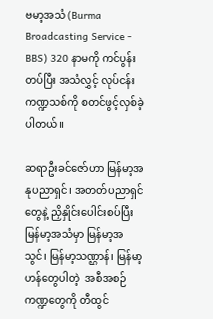ဗမာ့အသံ (Burma Broadcasting Service - BBS) 320 နာမကို ကင်ပွန်းတပ်ပြီး အသံလွှင့် လုပ်ငန်းကဏ္ဍသစ်ကို စတင်ဖွင့်လှစ်ခဲ့ပါတယ်။

ဆရာဦးခင်ဇော်ဟာ မြန်မာ့အနုပညာရှင်၊ အတတ်ပညာရှင်တွေနဲ့ ညှိနှိုင်းပေါင်းစပ်ပြီး မြန်မာ့အသံမှာ မြန်မာ့အသွင်၊ မြန်မာ့သဏ္ဌာန်၊ မြန်မာ့ဟန်တွေပါတဲ့  အစီအစဉ်ကဏ္ဍတွေကို တီထွင်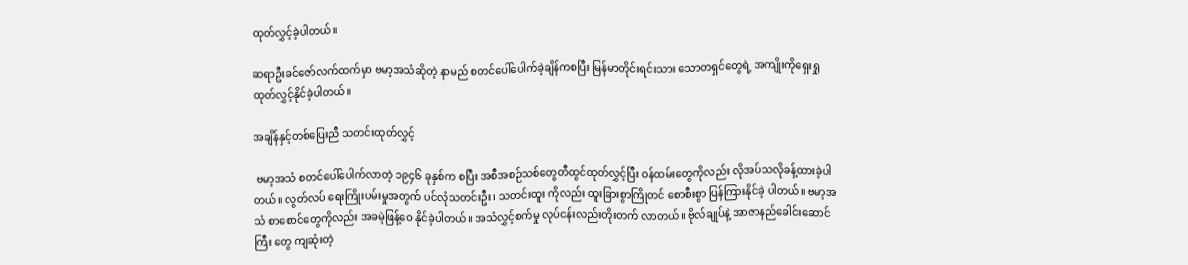ထုတ်လွှင့်ခဲ့ပါတယ်။

ဆရာဦးခင်ဇော်လက်ထက်မှာ ဗမာ့အသံဆိုတဲ့ နာမည် စတင်ပေါ်ပေါက်ခဲ့ချိန်ကစပြီး မြန်မာတိုင်းရင်းသား သောတရှင်တွေရဲ့ အကျိုးကိုရှေးရှုထုတ်လွှင့်နိုင်ခဲ့ပါတယ်။

အချိန်နှင့်တစ်ပြေးညီ သတင်းထုတ်လွှင့်

 ဗမာ့အသံ စတင်ပေါ်ပေါက်လာတဲ့ ၁၉၄၆ ခုနှစ်က စပြီး အစီအစဉ်သစ်တွေတီထွင်ထုတ်လွှင့်ပြီး ဝန်ထမ်းတွေကိုလည်း လိုအပ်သလိုခန့်ထားခဲ့ပါတယ်။ လွတ်လပ် ရေးကြိုးပမ်းမှုအတွက် ပင်လုံသတင်းဦး၊ သတင်းထူး ကိုလည်း ထူးခြားစွာကြိုတင် စောစီးစွာ ပြန်ကြားနိုင်ခဲ့ ပါတယ်။ ဗမာ့အသံ စာစောင်တွေကိုလည်း အခမဲ့ဖြန့်ဝေ နိုင်ခဲ့ပါတယ်။ အသံလွှင့်စက်မှု လုပ်ငန်းလည်းတိုးတက် လာတယ်။ ဗိုလ်ချုပ်နဲ့ အာဇာနည်ခေါင်းဆောင်ကြီး တွေ ကျဆုံးတဲ့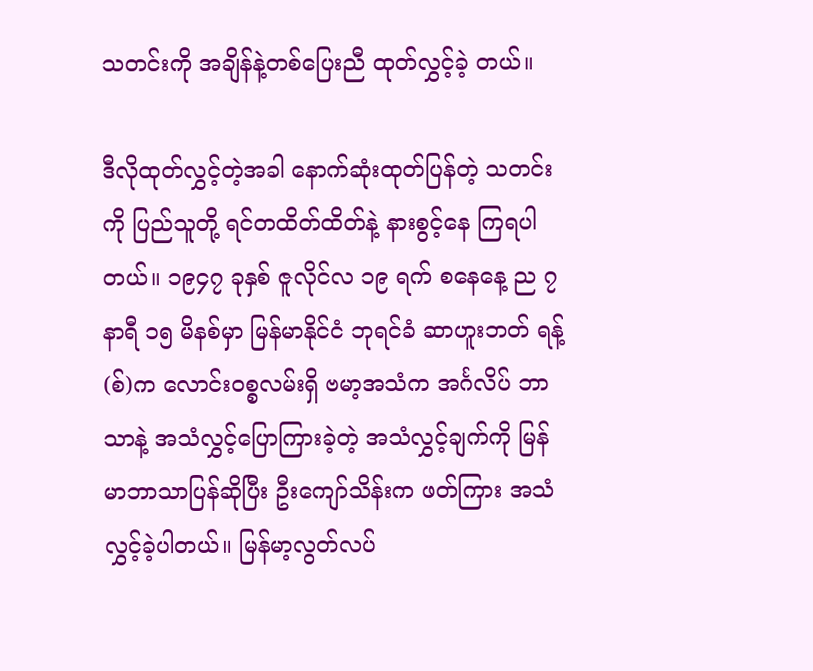သတင်းကို အချိန်နဲ့တစ်ပြေးညီ ထုတ်လွှင့်ခဲ့ တယ်။

ဒီလိုထုတ်လွှင့်တဲ့အခါ နောက်ဆုံးထုတ်ပြန်တဲ့ သတင်းကို ပြည်သူတို့ ရင်တထိတ်ထိတ်နဲ့ နားစွင့်နေ ကြရပါတယ်။ ၁၉၄၇ ခုနှစ် ဇူလိုင်လ ၁၉ ရက် စနေနေ့ ည ၇ နာရီ ၁၅ မိနစ်မှာ မြန်မာနိုင်ငံ ဘုရင်ခံ ဆာဟူးဘတ် ရန့်(စ်)က လောင်းဝစ္စလမ်းရှိ ဗမာ့အသံက အင်္ဂလိပ် ဘာသာနဲ့ အသံလွှင့်ပြောကြားခဲ့တဲ့ အသံလွှင့်ချက်ကို မြန်မာဘာသာပြန်ဆိုပြီး ဦးကျော်သိန်းက ဖတ်ကြား အသံလွှင့်ခဲ့ပါတယ်။ မြန်မာ့လွတ်လပ်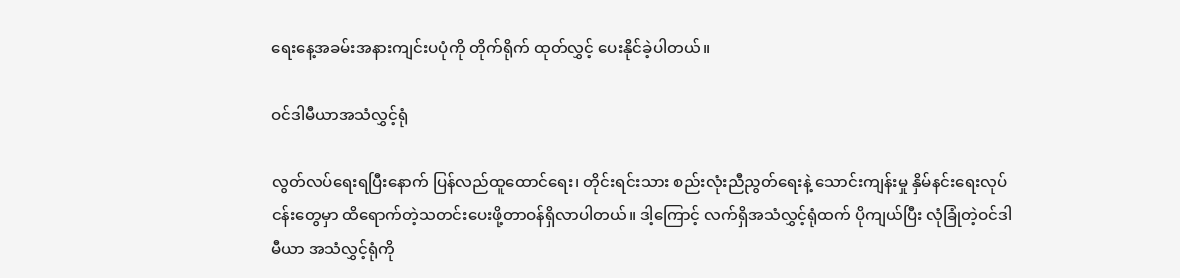ရေးနေ့အခမ်းအနားကျင်းပပုံကို တိုက်ရိုက် ထုတ်လွှင့် ပေးနိုင်ခဲ့ပါတယ်။

ဝင်ဒါမီယာအသံလွှင့်ရုံ

လွတ်လပ်ရေးရပြီးနောက် ပြန်လည်ထူထောင်ရေး၊ တိုင်းရင်းသား စည်းလုံးညီညွတ်ရေးနဲ့ သောင်းကျန်းမှု နှိမ်နင်းရေးလုပ်ငန်းတွေမှာ ထိရောက်တဲ့သတင်းပေးဖို့တာဝန်ရှိလာပါတယ်။ ဒါ့ကြောင့် လက်ရှိအသံလွှင့်ရုံထက် ပိုကျယ်ပြီး လုံခြုံတဲ့ဝင်ဒါမီယာ အသံလွှင့်ရုံကို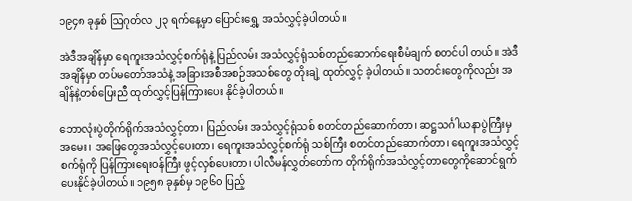၁၉၄၈ ခုနှစ် ဩဂုတ်လ ၂၃ ရက်နေ့မှာ ပြောင်းရွှေ့ အသံလွှင့်ခဲ့ပါတယ်။

အဲဒီအချိန်မှာ ရေကူးအသံလွှင့်စက်ရုံနဲ့ ပြည်လမ်း အသံလွှင့်ရုံသစ်တည်ဆောက်ရေးစီမံချက် စတင်ပါ တယ်။ အဲဒီအချိန်မှာ တပ်မတော်အသံနဲ့ အခြားအစီအစဉ်အသစ်တွေ တိုးချဲ့ ထုတ်လွှင့် ခဲ့ပါတယ်။ သတင်းတွေကိုလည်း အချိန်နဲ့တစ်ပြေးညီ ထုတ်လွှင့်ပြန်ကြားပေး နိုင်ခဲ့ပါတယ်။

ဘောလုံးပွဲတိုက်ရိုက်အသံလွှင့်တာ၊ ပြည်လမ်း အသံလွှင့်ရုံသစ် စတင်တည်ဆောက်တာ၊ ဆဋ္ဌသင်္ဂါယနာပွဲကြီးမှ အမေး၊ အဖြေတွေအသံလွှင့်ပေးတာ၊ ရေကူးအသံလွှင့်စက်ရုံ သစ်ကြီး စတင်တည်ဆောက်တာ၊ ရေကူးအသံလွှင့်စက်ရုံကို ပြန်ကြားရေးဝန်ကြီး ဖွင့်လှစ်ပေးတာ၊ ပါလီမန်လွှတ်တော်က တိုက်ရိုက်အသံလွှင့်တာတွေကိုဆောင်ရွက်ပေးနိုင်ခဲ့ပါတယ်။ ၁၉၅၈ ခုနှစ်မှ ၁၉၆၀ ပြည့်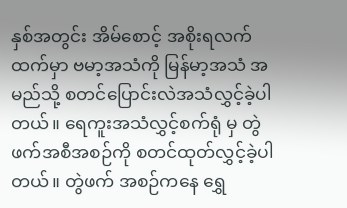နှစ်အတွင်း အိမ်စောင့် အစိုးရလက်ထက်မှာ ဗမာ့အသံကို မြန်မာ့အသံ အမည်သို့ စတင်ပြောင်းလဲအသံလွှင့်ခဲ့ပါတယ်။ ရေကူးအသံလွှင့်စက်ရုံ မှ တွဲဖက်အစီအစဉ်ကို စတင်ထုတ်လွှင့်ခဲ့ပါတယ်။ တွဲဖက် အစဉ်ကနေ ရွှေ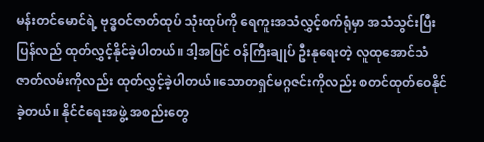မန်းတင်မောင်ရဲ့ ဗုဒ္ဓဝင်ဇာတ်ထုပ် သုံးထုပ်ကို ရေကူးအသံလွှင့်စက်ရုံမှာ အသံသွင်းပြီး ပြန်လည် ထုတ်လွှင့်နိုင်ခဲ့ပါတယ်။ ဒါ့အပြင် ဝန်ကြီးချုပ် ဦးနုရေးတဲ့ လူထုအောင်သံဇာတ်လမ်းကိုလည်း ထုတ်လွှင့်ခဲ့ပါတယ်။သောတရှင်မဂ္ဂဇင်းကိုလည်း စတင်ထုတ်ဝေနိုင်ခဲ့တယ်။ နိုင်ငံရေးအဖွဲ့ အစည်းတွေ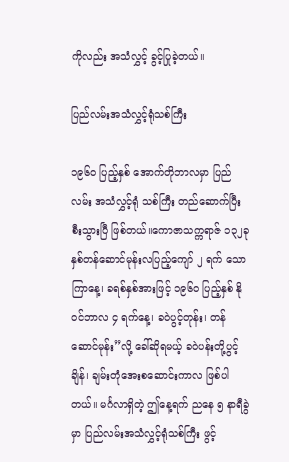ကိုလည်း အသံလွှင့် ခွင့်ပြုခဲ့တယ်။

ပြည်လမ်းအသံလွှင့်ရုံသစ်ကြီး

၁၉၆၀ ပြည့်နှစ် အောက်တိုဘာလမှာ ပြည်လမ်း အသံလွှင့်ရုံ သစ်ကြီး တည်ဆောက်ပြီးစီးသွားပြီ ဖြစ်တယ်။ကောဇာသက္ကရာဇ် ၁၃၂ခုနှစ်တန်ဆောင်မုန်းလပြည့်ကျော် ၂ ရက် သောကြာနေ့၊ ခရစ်နှစ်အားဖြင့် ၁၉၆၀ ပြည့်နှစ် နိုဝင်ဘာလ ၄ ရက်နေ့၊ ခဝဲပွင့်တုန်း၊ တန်ဆောင်မုန်း”လို့ ခေါ်ဆိုရမယ့် ခဝဲပန်းတို့ပွင့်ချိန်၊ ချမ်းတုံအေးစဆောင်းကာလ ဖြစ်ပါတယ်။ မင်္ဂလာရှိတဲ့ ဤနေ့ရက် ညနေ ၅ နာရီခွဲမှာ ပြည်လမ်းအသံလွှင့်ရုံသစ်ကြီး ဖွင့်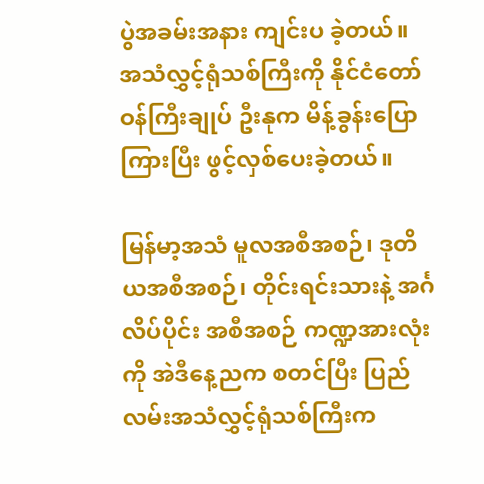ပွဲအခမ်းအနား ကျင်းပ ခဲ့တယ်။ အသံလွှင့်ရုံသစ်ကြီးကို နိုင်ငံတော် ဝန်ကြီးချုပ် ဦးနုက မိန့်ခွန်းပြောကြားပြီး ဖွင့်လှစ်ပေးခဲ့တယ်။

မြန်မာ့အသံ မူလအစီအစဉ်၊ ဒုတိယအစီအစဉ်၊ တိုင်းရင်းသားနဲ့ အင်္ဂလိပ်ပိုင်း အစီအစဉ် ကဏ္ဍအားလုံးကို အဲဒီနေ့ညက စတင်ပြီး ပြည်လမ်းအသံလွှင့်ရုံသစ်ကြီးက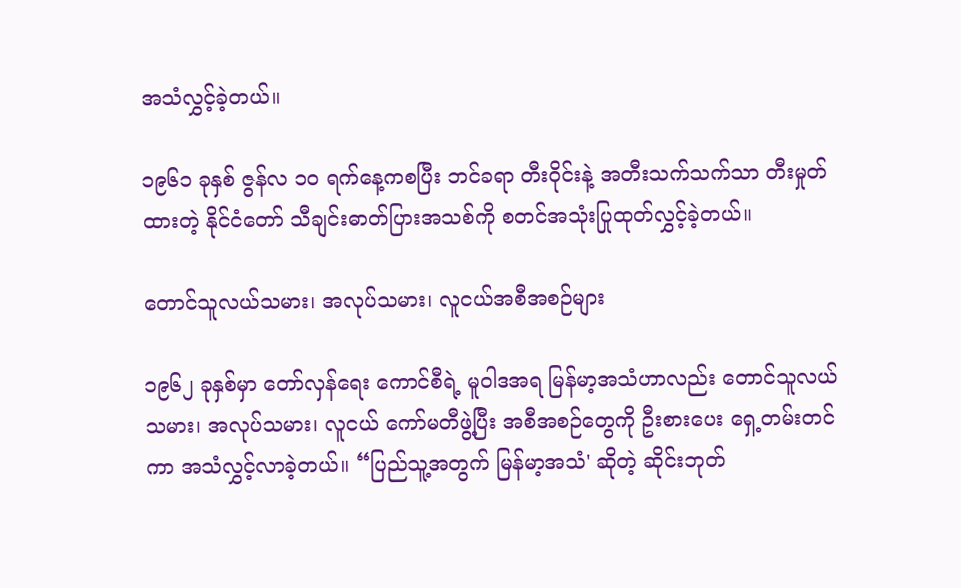အသံလွှင့်ခဲ့တယ်။

၁၉၆၁ ခုနှစ် ဇွန်လ ၁၀ ရက်နေ့ကစပြီး ဘင်ခရာ တီးဝိုင်းနဲ့ အတီးသက်သက်သာ တီးမှုတ်ထားတဲ့ နိုင်ငံတော် သီချင်းဓာတ်ပြားအသစ်ကို စတင်အသုံးပြုထုတ်လွှင့်ခဲ့တယ်။

တောင်သူလယ်သမား၊ အလုပ်သမား၊ လူငယ်အစီအစဉ်များ

၁၉၆၂ ခုနှစ်မှာ တော်လှန်ရေး ကောင်စီရဲ့ မူဝါဒအရ မြန်မာ့အသံဟာလည်း တောင်သူလယ်သမား၊ အလုပ်သမား၊ လူငယ် ကော်မတီဖွဲ့ပြီး အစီအစဉ်တွေကို ဦးစားပေး ရှေ့တမ်းတင်ကာ အသံလွှင့်လာခဲ့တယ်။ “ပြည်သူ့အတွက် မြန်မာ့အသံ' ဆိုတဲ့ ဆိုင်းဘုတ်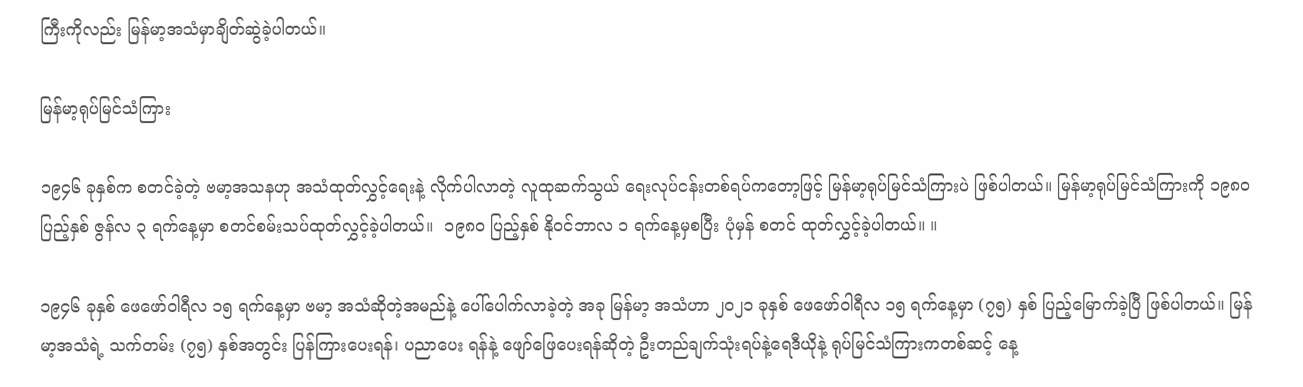ကြီးကိုလည်း မြန်မာ့အသံမှာချိတ်ဆွဲခဲ့ပါတယ်။

မြန်မာ့ရုပ်မြင်သံကြား

၁၉၄၆ ခုနှစ်က စတင်ခဲ့တဲ့ ဗမာ့အသနဟု အသံထုတ်လွှင့်ရေးနဲ့ လိုက်ပါလာတဲ့ လူထုဆက်သွယ် ရေးလုပ်ငန်းတစ်ရပ်ကတော့ဖြင့် မြန်မာ့ရုပ်မြင်သံကြားပဲ ဖြစ်ပါတယ်။ မြန်မာ့ရုပ်မြင်သံကြားကို ၁၉၈၀ ပြည့်နှစ် ဇွန်လ ၃ ရက်နေ့မှာ စတင်စမ်းသပ်ထုတ်လွှင့်ခဲ့ပါတယ်။  ၁၉၈၀ ပြည့်နှစ် နိုဝင်ဘာလ ၁ ရက်နေ့မှစပြီး ပုံမှန် စတင် ထုတ်လွှင့်ခဲ့ပါတယ်။ ။

၁၉၄၆ ခုနှစ် ဖေဖော်ဝါရီလ ၁၅ ရက်နေ့မှာ ဗမာ့ အသံဆိုတဲ့အမည်နဲ့ ပေါ်ပေါက်လာခဲ့တဲ့ အခု မြန်မာ့ အသံဟာ ၂၀၂၁ ခုနှစ် ဖေဖော်ဝါရီလ ၁၅ ရက်နေ့မှာ (၇၅) နှစ် ပြည့်မြောက်ခဲ့ပြီ ဖြစ်ပါတယ်။ မြန်မာ့အသံရဲ့ သက်တမ်း (၇၅) နှစ်အတွင်း ပြန်ကြားပေးရန်၊ ပညာပေး ရန်နဲ့ ဖျော်ဖြေပေးရန်ဆိုတဲ့ ဦးတည်ချက်သုံးရပ်နဲ့ရေဒီယိုနဲ့ ရုပ်မြင်သံကြားကတစ်ဆင့် နေ့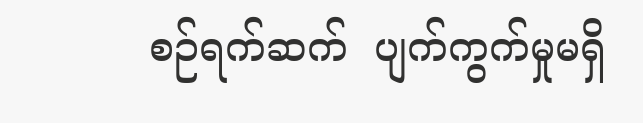စဉ်ရက်ဆက်  ပျက်ကွက်မှုမရှိ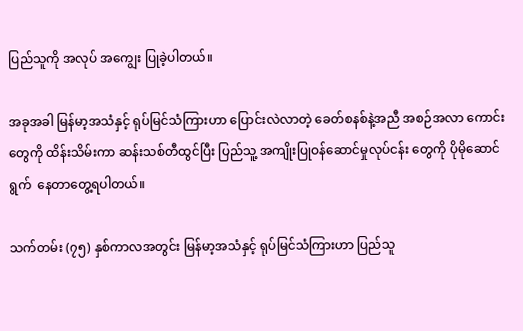ပြည်သူကို အလုပ် အကျွေး ပြုခဲ့ပါတယ်။

အခုအခါ မြန်မာ့အသံနှင့် ရုပ်မြင်သံကြားဟာ ပြောင်းလဲလာတဲ့ ခေတ်စနစ်နဲ့အညီ အစဉ်အလာ ကောင်း တွေကို ထိန်းသိမ်းကာ ဆန်းသစ်တီထွင်ပြီး ပြည်သူ့ အကျိုးပြုဝန်ဆောင်မှုလုပ်ငန်း တွေကို ပိုမိုဆောင်ရွက်  နေတာတွေ့ရပါတယ်။

သက်တမ်း (၇၅) နှစ်ကာလအတွင်း မြန်မာ့အသံနှင့် ရုပ်မြင်သံကြားဟာ ပြည်သူ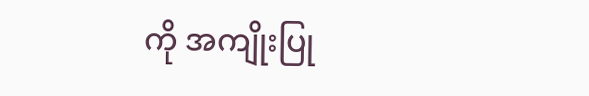ကို အကျိုးပြု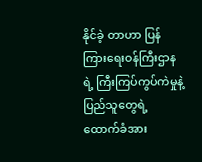နိုင်ခဲ့ တာဟာ ပြန်ကြားရေးဝန်ကြီးဌာနရဲ့ ကြီးကြပ်ကွပ်ကဲမှုနဲ့ ပြည်သူတွေရဲ့ ထောက်ခံအား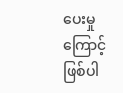ပေးမှုကြောင့် ဖြစ်ပါ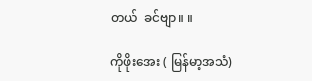တယ်  ခင်ဗျာ။ ။

ကိုဖိုးအေး ( မြန်မာ့အသံ)